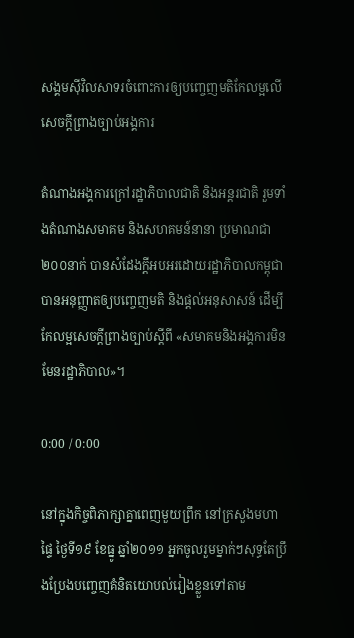សង្គមស៊ីវិលសាទរចំពោះការឲ្យបញ្ចេញមតិកែលម្អលើសេចក្ដីព្រាងច្បាប់អង្គការ

តំណាងអង្គការក្រៅរដ្ឋាភិបាលជាតិ និងអន្តរជាតិ រួមទាំងតំណាងសមាគម និងសហគមន៍នានា ប្រមាណជា ២០០នាក់ បានសំដែងក្ដីអបអរដោយរដ្ឋាភិបាលកម្ពុជា បានអនុញ្ញាតឲ្យបញ្ចេញមតិ និងផ្ដល់អនុសាសន៍ ដើម្បីកែលម្អសេចក្ដីព្រាងច្បាប់ស្ដីពី «សមាគមនិងអង្គការមិនមែនរដ្ឋាភិបាល»។

0:00 / 0:00

នៅក្នុងកិច្ចពិភាក្សាគ្នាពេញមួយព្រឹក នៅក្រសួងមហាផ្ទៃ ថ្ងៃទី១៩ ខែធ្នូ ឆ្នាំ២០១១ អ្នកចូលរួមម្នាក់ៗសុទ្ធតែប្រឹងប្រែងបញ្ចេញគំនិតយោបល់រៀងខ្លួនទៅតាម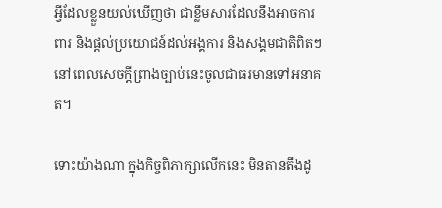អ្វីដែលខ្លួនយល់ឃើញថា ជាខ្លឹមសារដែលនឹងអាចការពារ និងផ្ដល់ប្រយោជន៍ដល់អង្គការ និងសង្គមជាតិពិតៗ នៅពេលសេចក្ដីព្រាងច្បាប់នេះចូលជាធរមានទៅអនាគត។

ទោះយ៉ាងណា ក្នុងកិច្ចពិភាក្សាលើកនេះ មិនតានតឹងដូ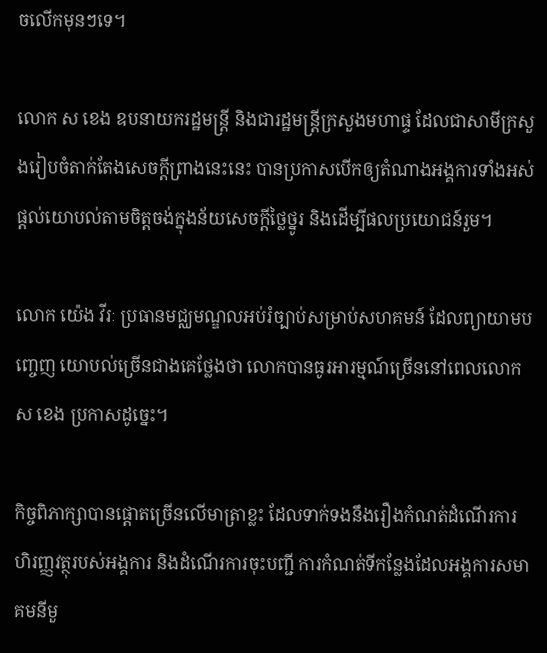ចលើកមុនៗទេ។

លោក ស ខេង ឧបនាយករដ្ឋមន្ត្រី និងជារដ្ឋមន្ត្រីក្រសួងមហាផ្ទ ដែលជាសាមីក្រសួងរៀបចំតាក់តែងសេចក្ដីព្រាងនេះនេះ បានប្រកាសបើកឲ្យតំណាងអង្គការទាំងអស់ផ្ដល់យោបល់តាមចិត្តចង់ក្នុងន័យសេចក្ដីថ្លៃថ្នូរ និងដើម្បីផលប្រយោជន៍រួម។

លោក យ៉េង វីរៈ ប្រធានមជ្ឈមណ្ឌលអប់រំច្បាប់សម្រាប់សហគមន៍ ដែលព្យាយាមបញ្ចេញ យោបល់ច្រើនជាងគេថ្លែងថា លោកបានធូរអារម្មណ៍ច្រើននៅពេលលោក ស ខេង ប្រកាសដូច្នេះ។

កិច្ចពិភាក្សាបានផ្ដោតច្រើនលើមាត្រាខ្លះ ដែលទាក់ទងនឹងរឿងកំណត់ដំណើរការហិរញ្ញវត្ថុរបស់អង្គការ និងដំណើរការចុះបញ្ជី ការកំណត់ទីកន្លែងដែលអង្គការសមាគមនីមួ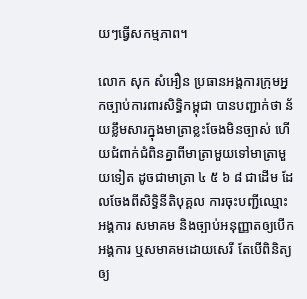យៗធ្វើសកម្មភាព។

លោក សុក សំអឿន ប្រធានអង្គការក្រុមអ្នកច្បាប់ការពារសិទ្ធិកម្ពុជា បានបញ្ជាក់ថា ន័យខ្លឹមសារក្នុងមាត្រាខ្លះចែងមិនច្បាស់ ហើយជំពាក់ជំពិនគ្នាពីមាត្រាមួយទៅមាត្រាមួយទៀត ដូចជាមាត្រា ៤ ៥ ៦ ៨ ជាដើម ដែលចែងពីសិទ្ធិនីតិបុគ្គល ការចុះបញ្ជីឈ្មោះអង្គការ សមាគម និងច្បាប់អនុញ្ញាតឲ្យបើកអង្គការ ឬសមាគមដោយសេរី តែបើពិនិត្យឲ្យ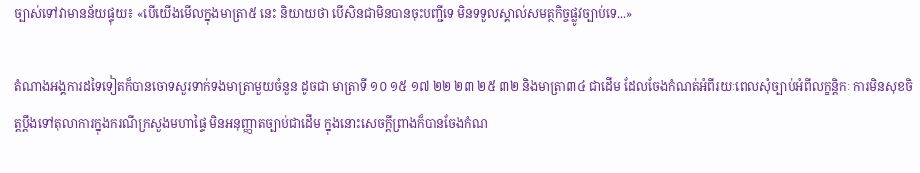ច្បាស់ទៅវាមានន័យផ្ទុយ៖ «បើយើងមើលក្នុងមាត្រា៥ នេះ និយាយថា បើសិនជាមិនបានចុះបញ្ជីទេ មិនទទួលស្គាល់សមត្ថកិច្ចផ្លូវច្បាប់ទេ...»

តំណាងអង្គការដទៃទៀតក៏បានចោទសួរទាក់ទងមាត្រាមួយចំនួន ដូចជា មាត្រាទី ១០ ១៥ ១៧ ២២ ២៣ ២៥ ៣២ និងមាត្រា៣៤ ជាដើម ដែលចែងកំណត់អំពីរយៈពេលសុំច្បាប់អំពីលក្ខន្តិកៈ ការមិនសុខចិត្តប្ដឹងទៅតុលាការក្នុងករណីក្រសួងមហាផ្ទៃ មិនអនុញ្ញាតច្បាប់ជាដើម ក្នុងនោះសេចក្ដីព្រាងក៏បានចែងកំណ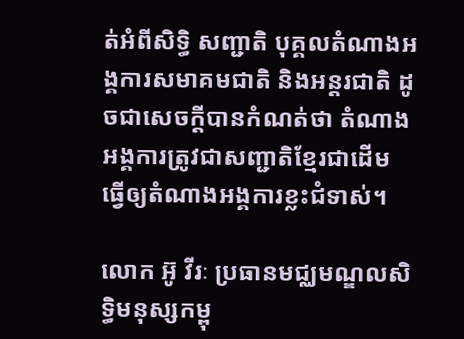ត់អំពីសិទ្ធិ សញ្ជាតិ បុគ្គលតំណាងអង្គការសមាគមជាតិ និងអន្តរជាតិ ដូចជាសេចក្ដីបានកំណត់ថា តំណាងអង្គការត្រូវជាសញ្ជាតិខ្មែរជាដើម ធ្វើឲ្យតំណាងអង្គការខ្លះជំទាស់។

លោក អ៊ូ វីរៈ ប្រធានមជ្ឈមណ្ឌលសិទ្ធិមនុស្សកម្ពុ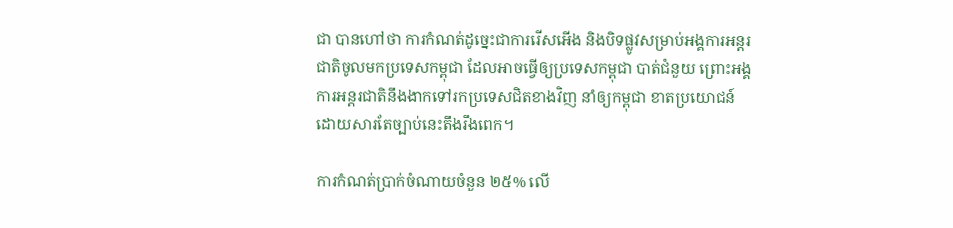ជា បានហៅថា ការកំណត់ដូច្នេះជាការរើសអើង និងបិទផ្លូវសម្រាប់អង្គការអន្តរជាតិចូលមកប្រទេសកម្ពុជា ដែលអាចធ្វើឲ្យប្រទេសកម្ពុជា បាត់ជំនួយ ព្រោះអង្គការអន្តរជាតិនឹងងាកទៅរកប្រទេសជិតខាងវិញ នាំឲ្យកម្ពុជា ខាតប្រយោជន៍ ដោយសារតែច្បាប់នេះតឹងរឹងពេក។

ការកំណត់ប្រាក់ចំណាយចំនួន ២៥% លើ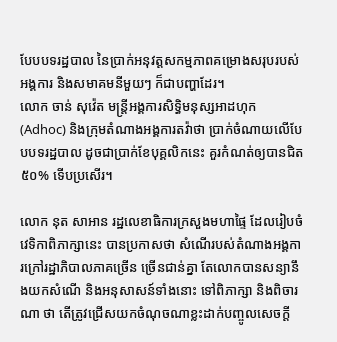បែបបទរដ្ឋបាល នៃប្រាក់អនុវត្តសកម្មភាពគម្រោងសរុបរបស់អង្គការ និងសមាគមនីមួយៗ ក៏ជាបញ្ហាដែរ។
លោក ចាន់ សុវ៉េត មន្ត្រីអង្គការសិទ្ធិមនុស្សអាដហុក (Adhoc) និងក្រុមតំណាងអង្គការតវ៉ាថា ប្រាក់ចំណាយលើបែបបទរដ្ឋបាល ដូចជាប្រាក់ខែបុគ្គលិកនេះ គួរកំណត់ឲ្យបានជិត ៥០% ទើបប្រសើរ។

លោក នុត សាអាន រដ្ឋលេខាធិការក្រសួងមហាផ្ទៃ ដែលរៀបចំវេទិកាពិភាក្សានេះ បានប្រកាសថា សំណើរបស់តំណាងអង្គការក្រៅរដ្ឋាភិបាលភាគច្រើន ច្រើនជាន់គ្នា តែលោកបានសន្យានឹងយកសំណើ និងអនុសាសន៍ទាំងនោះ ទៅពិភាក្សា និងពិចារណា ថា តើត្រូវជ្រើសយកចំណុចណាខ្លះដាក់បញ្ចូលសេចក្ដី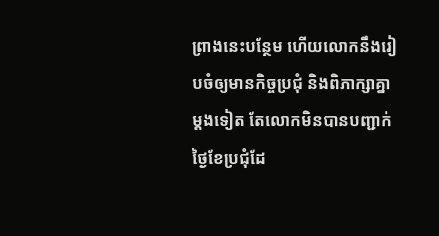ព្រាងនេះបន្ថែម ហើយលោកនឹងរៀបចំឲ្យមានកិច្ចប្រជុំ និងពិភាក្សាគ្នាម្ដងទៀត តែលោកមិនបានបញ្ជាក់ថ្ងៃខែប្រជុំដែ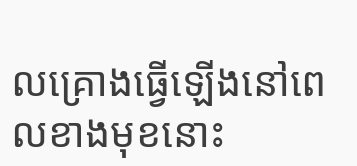លគ្រោងធ្វើឡើងនៅពេលខាងមុខនោះ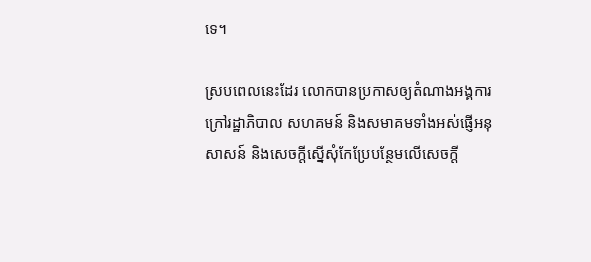ទេ។

ស្របពេលនេះដែរ លោកបានប្រកាសឲ្យតំណាងអង្គការក្រៅរដ្ឋាភិបាល សហគមន៍ និងសមាគមទាំងអស់ផ្ញើអនុសាសន៍ និងសេចក្ដីស្នើសុំកែប្រែបន្ថែមលើសេចក្ដី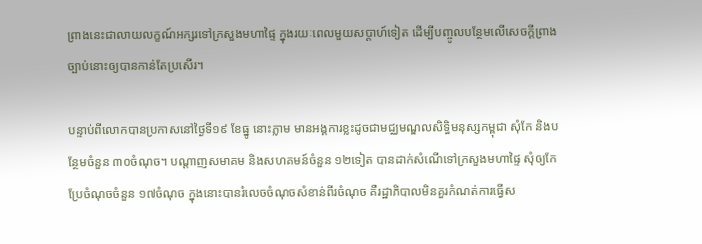ព្រាងនេះជាលាយលក្ខណ៍អក្សរទៅក្រសួងមហាផ្ទៃ ក្នុងរយៈពេលមួយសប្ដាហ៍ទៀត ដើម្បីបញ្ចូលបន្ថែមលើសេចក្ដីព្រាងច្បាប់នោះឲ្យបានកាន់តែប្រសើរ។

បន្ទាប់ពីលោកបានប្រកាសនៅថ្ងៃទី១៩ ខែធ្នូ នោះភ្លាម មានអង្គការខ្លះដូចជាមជ្ឈមណ្ឌលសិទ្ធិមនុស្សកម្ពុជា សុំកែ និងបន្ថែមចំនួន ៣០ចំណុច។ បណ្ដាញសមាគម និងសហគមន៍ចំនួន ១២ទៀត បានដាក់សំណើទៅក្រសួងមហាផ្ទៃ សុំឲ្យកែប្រែចំណុចចំនួន ១៧ចំណុច ក្នុងនោះបានរំលេចចំណុចសំខាន់ពីរចំណុច គឺរដ្ឋាភិបាលមិនគួរកំណត់ការធ្វើស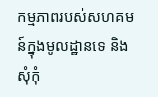កម្មភាពរបស់សហគមន៍ក្នុងមូលដ្ឋានទេ និងសុំកុំ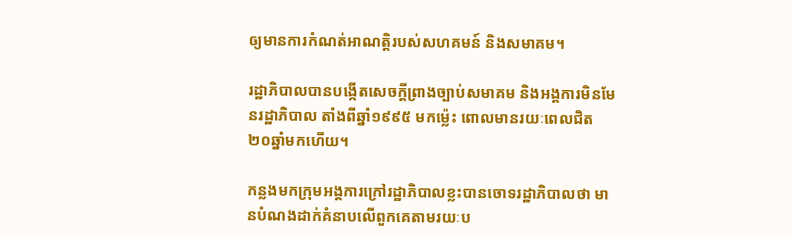ឲ្យមានការកំណត់អាណត្តិរបស់សហគមន៍ និងសមាគម។

រដ្ឋាភិបាលបានបង្កើតសេចក្ដីព្រាងច្បាប់សមាគម និងអង្គការមិនមែនរដ្ឋាភិបាល តាំងពីឆ្នាំ១៩៩៥ មកម្ល៉េះ ពោលមានរយៈពេលជិត ២០ឆ្នាំមកហើយ។

កន្លងមកក្រុមអង្គការក្រៅរដ្ឋាភិបាលខ្លះបានចោទរដ្ឋាភិបាលថា មានបំណងដាក់គំនាបលើពួកគេតាមរយៈប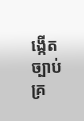ង្កើតច្បាប់គ្រ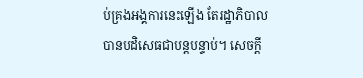ប់គ្រងអង្គការនេះឡើង តែរដ្ឋាភិបាលបានបដិសេធជាបន្តបន្ទាប់។ សេចក្ដី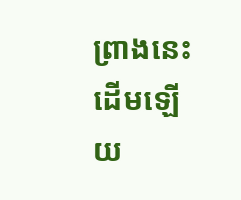ព្រាងនេះដើមឡើយ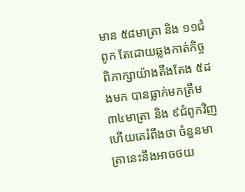មាន ៥៨មាត្រា និង ១១ជំពូក តែដោយឆ្លងកាត់កិច្ចពិភាក្សាយ៉ាងតឹងតែង ៥ដងមក បានធ្លាក់មកត្រឹម ៣៤មាត្រា និង ៩ជំពូកវិញ ហើយគេរំពឹងថា ចំនួនមាត្រានេះនឹងអាចថយ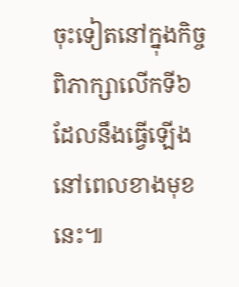ចុះទៀតនៅក្នុងកិច្ចពិភាក្សាលើកទី៦ ដែលនឹងធ្វើឡើងនៅពេលខាងមុខនេះ៕